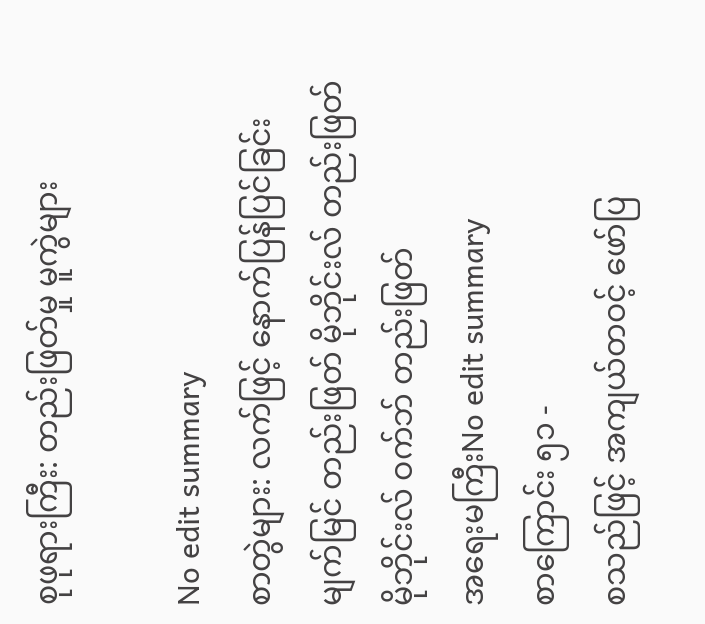စုဖုရားကြီး: တည်းဖြတ်မှု မူကွဲများ

No edit summary
စာတွဲများ: လက်ဖြင့် နောက်ပြန်ပြင်ခြင်း မျက်မြင် တည်းဖြတ် မိုဘိုင်းလ် တည်းဖြတ် မိုဘိုင်းလ် ဝက်ဘ် တည်းဖြတ်
အရေးမကြီးNo edit summary
စာကြောင်း ၅၁ -
စသည်ဖြင့် အကျယ်တဝင့် ဖော်ပြ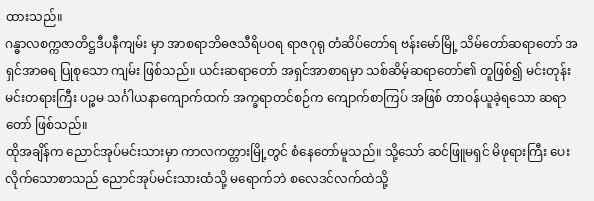ထားသည်။
ဂန္ဓာလစက္ကဇာတိဋ္ဌဒီပနီကျမ်း မှာ အာစရာဘိဓဇသီရိပဝရ ရာဇဂုရု တံဆိပ်တော်ရ ဗန်းမော်မြို့ သိမ်တော်ဆရာတော် အရှင်အာဓရ ပြုစုသော ကျမ်း ဖြစ်သည်။ ယင်းဆရာတော် အရှင်အာစာရမှာ သစ်ဆိမ့်ဆရာတော်၏ တူဖြစ်၍ မင်းတုန်းမင်းတရားကြီး ပဉ္စမ သင်္ဂါယနာကျောက်ထက် အက္ခရာတင်စဉ်က ကျောက်စာကြပ် အဖြစ် တာဝန်ယူခဲ့ရသော ဆရာတော် ဖြစ်သည်။
ထိုအချိန်က ညောင်အုပ်မင်းသားမှာ ကာလကတ္တားမြို့တွင် စံနေတော်မူသည်။ သို့သော် ဆင်ဖြူမရှင် မိဖုရားကြီး ပေးလိုက်သောစာသည် ညောင်အုပ်မင်းသားထံသို့ မရောက်ဘဲ စလေဒင်လက်ထဲသို့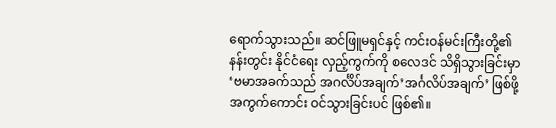ရောက်သွားသည်။ ဆင်ဖြူမရှင်နှင့် ကင်းဝန်မင်းကြီးတို့၏ နန်းတွင်း နိုင်ငံရေး လှည့်ကွက်ကို စလေဒင် သိရှိသွားခြင်းမှာ ‘ဗမာအခက်သည် အဂင်္လိပ်အချက်’အင်္ဂလိပ်အချက်’ ဖြစ်ဖို့ အကွက်ကောင်း ဝင်သွားခြင်းပင် ဖြစ်၏။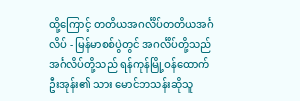ထို့ကြောင့် တတိယအဂင်္လိပ်တတိယအင်္ဂလိပ် - မြန်မာစစ်ပွဲတွင် အဂင်္လိပ်တို့သည်အင်္ဂလိပ်တို့သည် ရန်ကုန်မြို့ဝန်ထောက် ဦးအုန်း၏ သား မောင်ဘသန်းဆိုသူ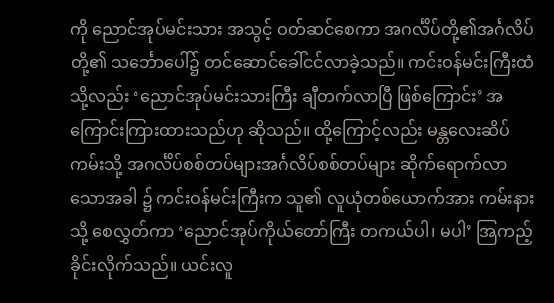ကို ညောင်အုပ်မင်းသား အသွင့် ဝတ်ဆင်စေကာ အဂင်္လိပ်တို့၏အင်္ဂလိပ်တို့၏ သင်္ဘောပေါ်၌ တင်ဆောင်ခေါ်ငင်လာခဲ့သည်။ ကင်းဝန်မင်းကြီးထံသို့လည်း ‘ညောင်အုပ်မင်းသားကြီး ချီတက်လာပြီ ဖြစ်ကြောင်း’ အကြောင်းကြားထားသည်ဟု ဆိုသည်။ ထို့ကြောင့်လည်း မန္တလေးဆိပ်ကမ်းသို့ အဂင်္လိပ်စစ်တပ်များအင်္ဂလိပ်စစ်တပ်များ ဆိုက်ရောက်လာသောအခါ ၌ ကင်းဝန်မင်းကြီးက သူ၏ လူယုံတစ်ယောက်အား ကမ်းနားသို့ စေလွှတ်ကာ ‘ညောင်အုပ်ကိုယ်တော်ကြီး တကယ်ပါ၊ မပါ’ အြကည့်ခိုင်းလိုက်သည်။ ယင်းလူ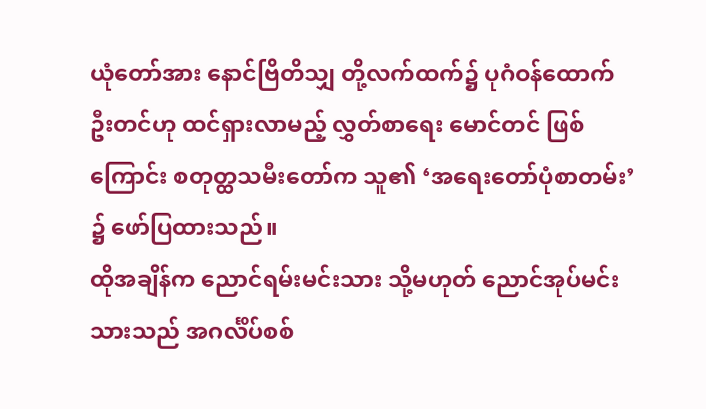ယုံတော်အား နောင်ဗြိတိသျှ တို့လက်ထက်၌ ပုဂံဝန်ထောက် ဦးတင်ဟု ထင်ရှားလာမည့် လွှတ်စာရေး မောင်တင် ဖြစ်ကြောင်း စတုတ္ထသမီးတော်က သူ၏ ‘အရေးတော်ပုံစာတမ်း’ ၌ ဖော်ပြထားသည်။
ထိုအချိန်က ညောင်ရမ်းမင်းသား သို့မဟုတ် ညောင်အုပ်မင်းသားသည် အဂင်္လိပ်စစ်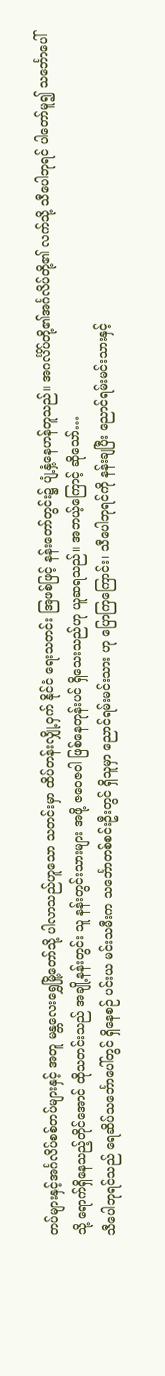တပ်များနှင့်အင်္ဂလိပ်စစ်တပ်များနှင့် အတူ မန္တလေးရွှေမြို့တော်သို့ ပါလာသည်ဟူသော သတင်းမှာ ထိပ်တန်းလျှို့ဝှက် နိုင်ငံ ရေးသတင်း အြဖစ်ဖြင့် နန်းတော်တွင်း၌ ပျံ့နှံ့နေဟန်တူသည်။ အဂင်္လိပ်တို့၏အင်္ဂလိပ်တို့၏ လက်သို့ သီပေါဘုရင် ပါတော်မူ၍ သင်္ဘောပေါ်သို့ ရောက်ရှိနေသည့်တိုင်အောင် ထိုသတင်းသည် အချို့နန်းတွင်း သူ နန်းတွင်းသားများ အဖို့ ဇဝေဇဝါ ဖြစ်နေတုန်းပင် ရှိသေးသည်ဟု ယူဆရသည်။ အဘယ့်ကြောင့် ဆိုသော်…
သီပေါဘုရင်သည် ရေဆိပ်သင်္ဘောပေါ်တွင် ရှိနေစဉ် ပင်းယ မင်းသမီးက သင်္ဘောတစ်စင်းဦးတွင် ရှိသူမှာ ညောင်ရမ်းမင်းသား ဟု ပြောကြကြောင်း၊ သီပေါဘုရင်ကို နန်းချပြီး ညောင်ရမ်းမင်းသားနှင့်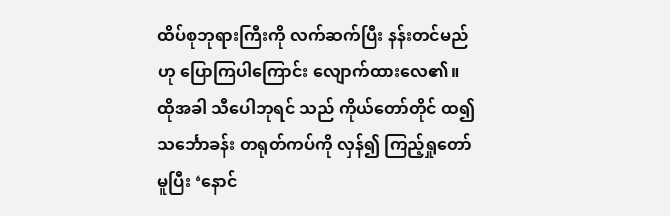ထိပ်စုဘုရားကြီးကို လက်ဆက်ပြီး နန်းတင်မည် ဟု ပြောကြပါကြောင်း လျောက်ထားလေ၏။ ထိုအခါ သီပေါဘုရင် သည် ကိုယ်တော်တိုင် ထ၍ သင်္ဘောခန်း တရုတ်ကပ်ကို လှန်၍ ကြည့်ရှုတော်မူပြီး ‘နောင်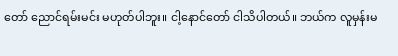တော် ညောင်ရမ်းမင်း မဟုတ်ပါဘူး။ ငါ့နောင်တော် ငါသိပါတယ်။ ဘယ်က လူမှန်းမ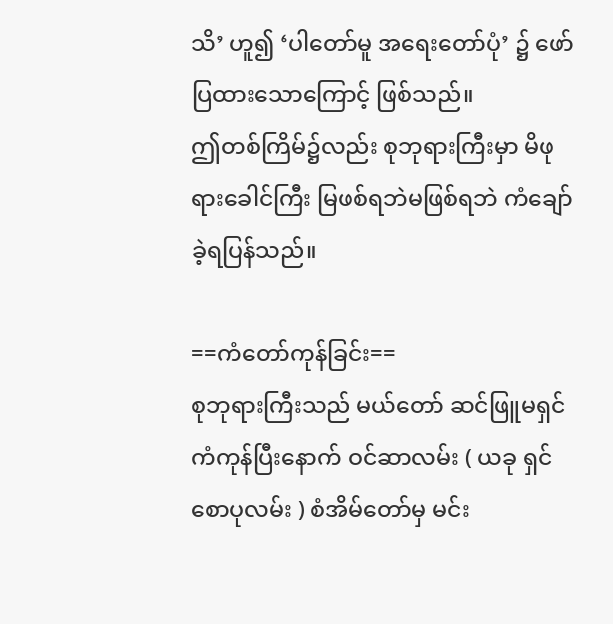သိ’ ဟူ၍ ‘ပါတော်မူ အရေးတော်ပုံ’ ၌ ဖော်ပြထားသောကြောင့် ဖြစ်သည်။
ဤတစ်ကြိမ်၌လည်း စုဘုရားကြီးမှာ မိဖုရားခေါင်ကြီး မြဖစ်ရဘဲမဖြစ်ရဘဲ ကံချော်ခဲ့ရပြန်သည်။

==ကံတော်ကုန်ခြင်း==
စုဘုရားကြီးသည် မယ်တော် ဆင်ဖြူမရှင် ကံကုန်ပြီးနောက် ဝင်ဆာလမ်း ( ယခု ရှင်စောပုလမ်း ) စံအိမ်တော်မှ မင်း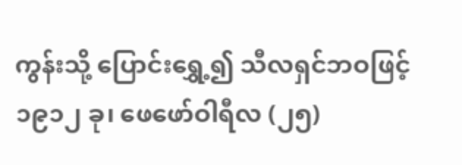ကွန်းသို့ ပြောင်းရွှေ့၍ သီလရှင်ဘဝဖြင့် ၁၉၁၂ ခု၊ ဖေဖော်ဝါရီလ (၂၅)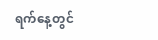ရက်နေ့တွင်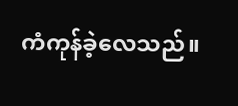ကံကုန်ခဲ့လေသည်။